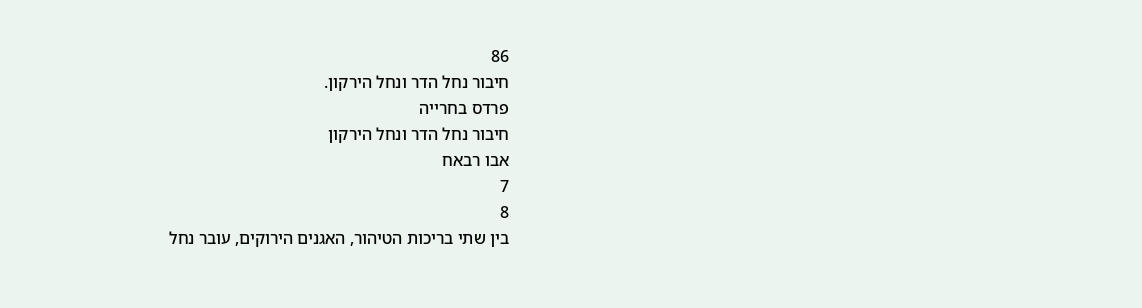86
חיבור נחל הדר ונחל הירקון.
פרדס בחרייה
חיבור נחל הדר ונחל הירקון
אבו רבאח
7
8
בין שתי בריכות הטיהור, האגנים הירוקים, עובר נחל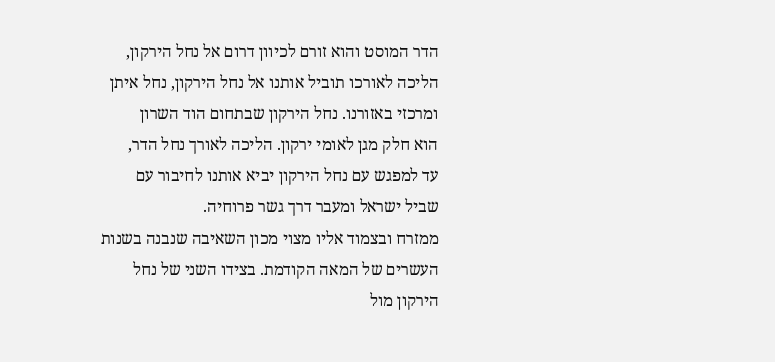הדר המוסט והוא זורם לכיוון דרום אל נחל הירקון,
הליכה לאורכו תוביל אותנו אל נחל הירקון, נחל איתן
ומרכזי באזורנו. נחל הירקון שבתחום הוד השרון
הוא חלק מגן לאומי ירקון. הליכה לאורך נחל הדר,
עד למפגש עם נחל הירקון יביא אותנו לחיבור עם
שביל ישראל ומעבר דרך גשר פרוחיה.
ממזרח ובצמוד אליו מצוי מכון השאיבה שנבנה בשנות
העשרים של המאה הקודמת. בצידו השני של נחל
הירקון מול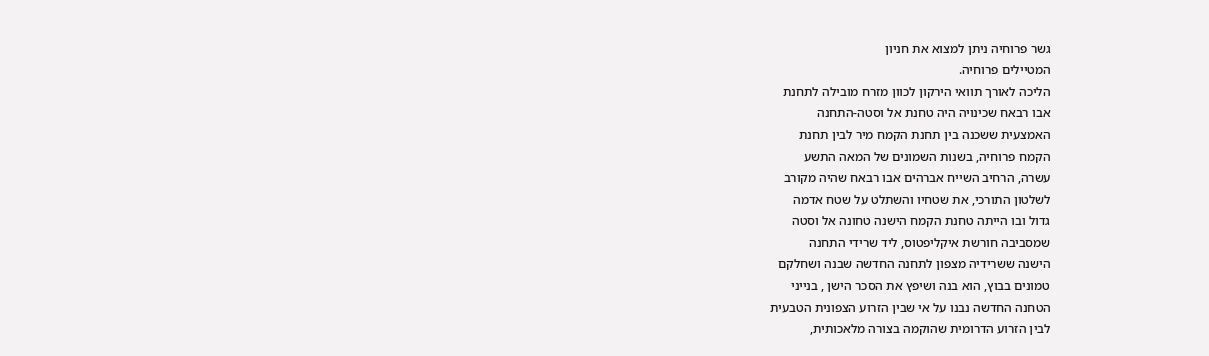גשר פרוחיה ניתן למצוא את חניון
המטיילים פרוחיה.
הליכה לאורך תוואי הירקון לכוון מזרח מובילה לתחנת
אבו רבאח שכינויה היה טחנת אל וסטה-התחנה
האמצעית ששכנה בין תחנת הקמח מיר לבין תחנת
הקמח פרוחיה, בשנות השמונים של המאה התשע
עשרה, הרחיב השייח אברהים אבו רבאח שהיה מקורב
לשלטון התורכי, את שטחיו והשתלט על שטח אדמה
גדול ובו הייתה טחנת הקמח הישנה טחונה אל וסטה
שמסביבה חורשת איקליפטוס, ליד שרידי התחנה
הישנה ששרידיה מצפון לתחנה החדשה שבנה ושחלקם
טמונים בבוץ, הוא בנה ושיפץ את הסכר הישן , בנייני
הטחנה החדשה נבנו על אי שבין הזרוע הצפונית הטבעית
לבין הזרוע הדרומית שהוקמה בצורה מלאכותית,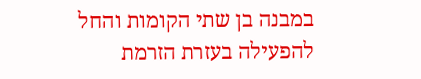במבנה בן שתי הקומות והחל להפעילה בעזרת הזרמת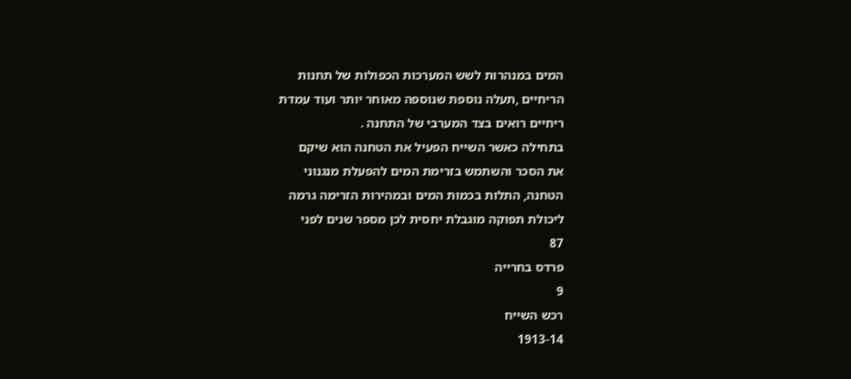המים במנהרות לשש המערכות הכפולות של תחנות
הריחיים ,תעלה נוספת שנוספה מאוחר יותר ועוד עמדת
ריחיים רואים בצד המערבי של התחנה .
בתחילה כאשר השייח הפעיל את הטחנה הוא שיקם
את הסכר והשתמש בזרימת המים להפעלת מנגנוני
הטחנה, התלות בכמות המים ובמהירות הזרימה גרמה
ליכולת תפוקה מוגבלת יחסית לכן מספר שנים לפני
87
פרדס בחרייה
9
רכש השייח
1913-14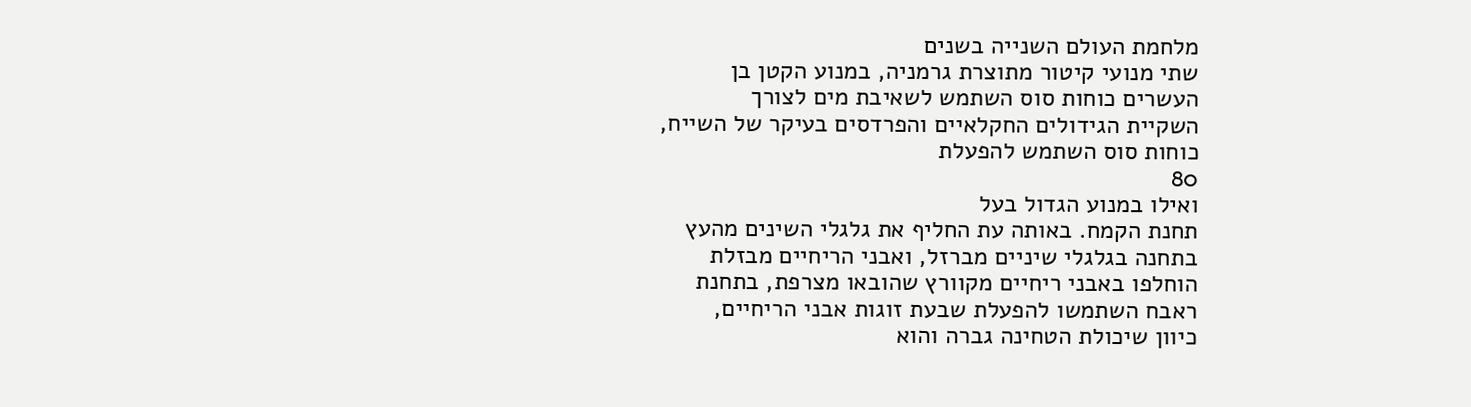מלחמת העולם השנייה בשנים
שתי מנועי קיטור מתוצרת גרמניה, במנוע הקטן בן
העשרים כוחות סוס השתמש לשאיבת מים לצורך
השקיית הגידולים החקלאיים והפרדסים בעיקר של השייח,
כוחות סוס השתמש להפעלת
80
ואילו במנוע הגדול בעל
תחנת הקמח. באותה עת החליף את גלגלי השינים מהעץ
בתחנה בגלגלי שיניים מברזל, ואבני הריחיים מבזלת
הוחלפו באבני ריחיים מקוורץ שהובאו מצרפת, בתחנת
ראבח השתמשו להפעלת שבעת זוגות אבני הריחיים,
כיוון שיכולת הטחינה גברה והוא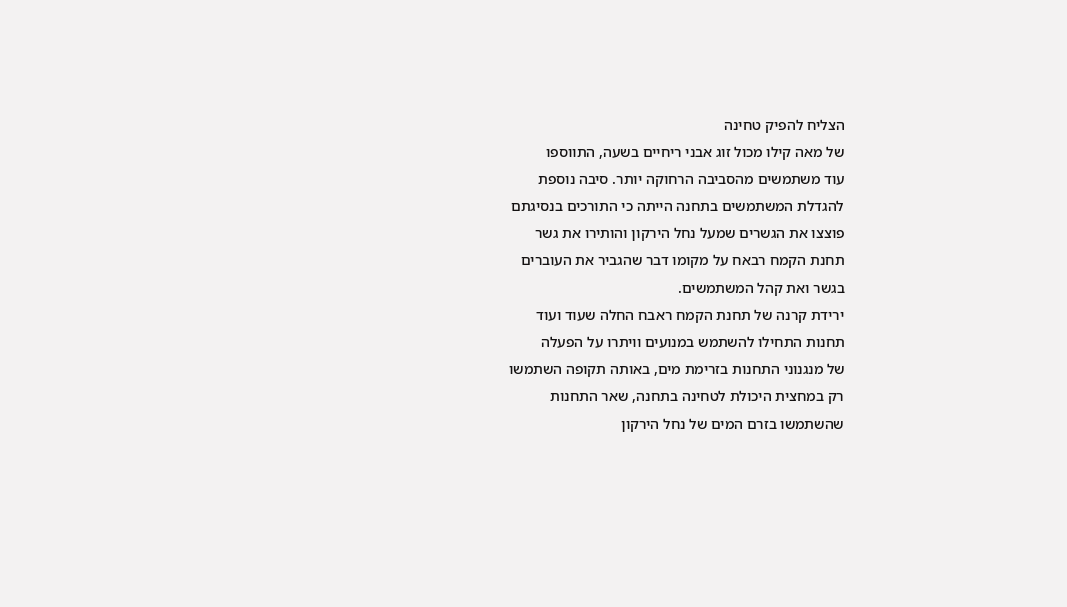הצליח להפיק טחינה
של מאה קילו מכול זוג אבני ריחיים בשעה, התווספו
עוד משתמשים מהסביבה הרחוקה יותר. סיבה נוספת
להגדלת המשתמשים בתחנה הייתה כי התורכים בנסיגתם
פוצצו את הגשרים שמעל נחל הירקון והותירו את גשר
תחנת הקמח רבאח על מקומו דבר שהגביר את העוברים
בגשר ואת קהל המשתמשים.
ירידת קרנה של תחנת הקמח ראבח החלה שעוד ועוד
תחנות התחילו להשתמש במנועים וויתרו על הפעלה
של מנגנוני התחנות בזרימת מים, באותה תקופה השתמשו
רק במחצית היכולת לטחינה בתחנה, שאר התחנות
שהשתמשו בזרם המים של נחל הירקון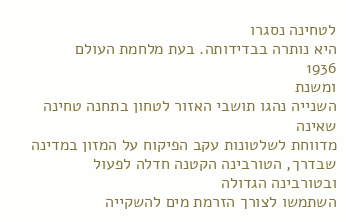לטחינה נסגרו
היא נותרה בבדידותה. בעת מלחמת העולם
1936
ומשנת
השנייה נהגו תושבי האזור לטחון בתחנה טחינה שאינה
מדווחת לשלטונות עקב הפיקוח על המזון במדינה
שבדרך, הטורבינה הקטנה חדלה לפעול ובטורבינה הגדולה
השתמשו לצורך הזרמת מים להשקייה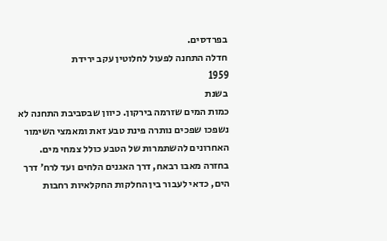בפרדסים.
חדלה התחנה לפעול לחלוטין עקב ירידת
1959
בשנת
כמות המים שזרמה בירקון. כיוון שבסביבת התחנה לא
נשפכו שפכים נותרה פינת טבע זאת ומאמצי השימור
האחרונים להשתמרות של הטבע כולל צמחי מים.
בחזרה מאבו רבאח, דרך האגנים הלחים ועד לרח׳ דרך
הים, כדאי לעבור בין החלקות החקלאיות רחבות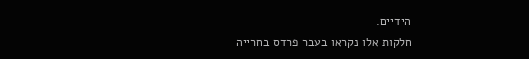הידיים.
חלקות אלו נקראו בעבר פרדס בחרייה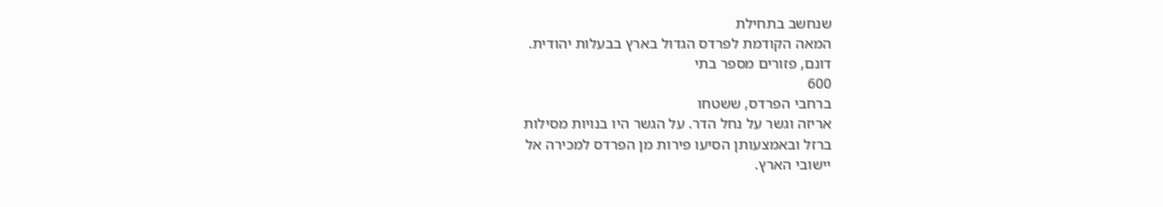שנחשב בתחילת
המאה הקודמת לפרדס הגדול בארץ בבעלות יהודית.
דונם, פזורים מספר בתי
600
ברחבי הפרדס, ששטחו
אריזה וגשר על נחל הדר. על הגשר היו בנויות מסילות
ברזל ובאמצעותן הסיעו פירות מן הפרדס למכירה אל
יישובי הארץ.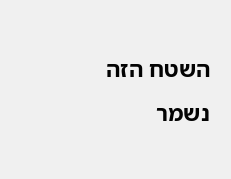השטח הזה נשמר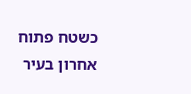כשטח פתוח אחרון בעיר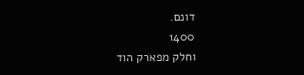דונם.
1400
וחלק מפארק הוד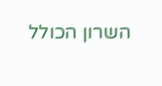השרון הכולל